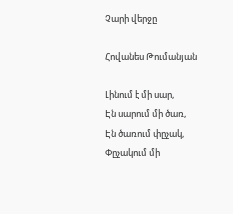Չարի վերջը

Հովանես Թումանյան

Լինում է մի սար,
Էն սարում մի ծառ,
Էն ծառում փըչակ,
Փըչակում մի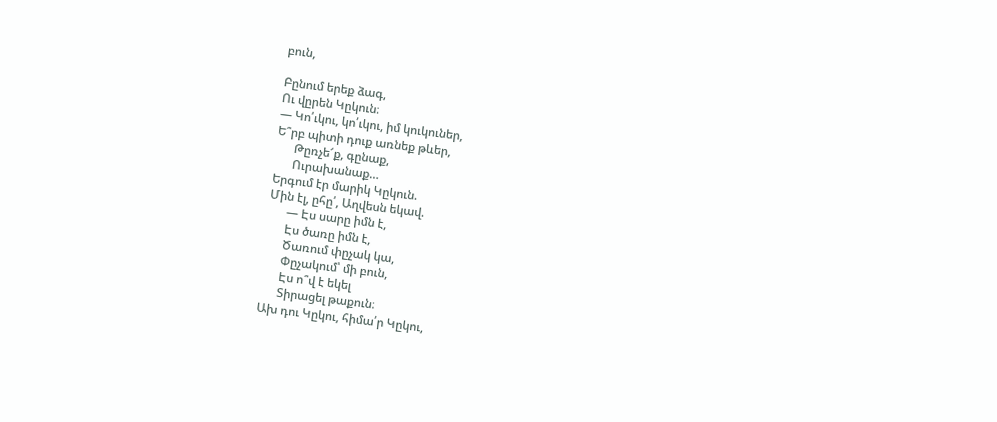բուն,

Բընում երեք ձագ,
Ու վըրեն Կըկուն։
— Կո՛ւկու, կո՛ւկու, իմ կուկուներ,
Ե՞րբ պիտի դուք առնեք թևեր,
      Թըռչե՜ք, գընաք,
      Ուրախանաք…
Երգում էր մարիկ Կըկուն.
Մին էլ, ըհը՛, Աղվեսն եկավ.
      — Էս սարը իմն է,
      Էս ծառը իմն է,
      Ծառում փըչակ կա,
      Փըչակում՝ մի բուն,
      Էս ո՞վ է եկել
      Տիրացել թաքուն։
Ախ դու Կըկու, հիմա՛ր Կըկու,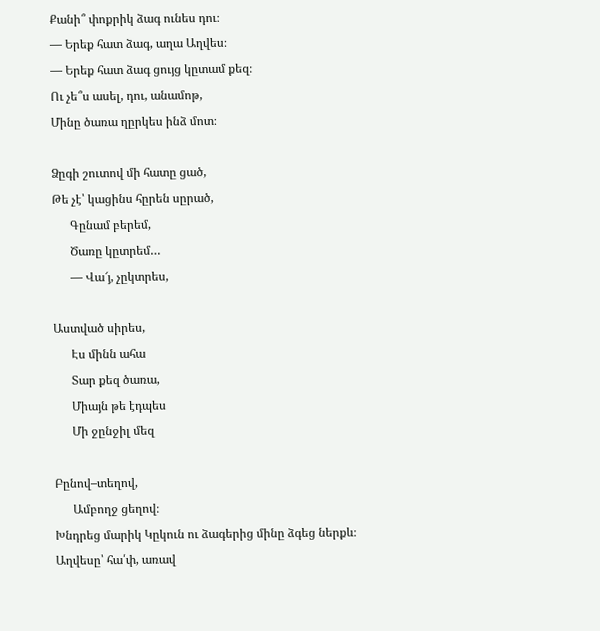Քանի՞ փոքրիկ ձագ ունես դու։
— Երեք հատ ձագ, աղա Աղվես։
— Երեք հատ ձագ ցույց կըտամ քեզ։
Ու չե՞ս ասել, դու, անամոթ,
Մինը ծառա ղըրկես ինձ մոտ։

Ձըգի շուտով մի հատը ցած,
Թե չէ՝ կացինս հըրեն սըրած,
      Գընամ բերեմ,
      Ծառը կըտրեմ…
      — Վա՜յ, չըկտրես,

Աստված սիրես,
      Էս մինն ահա
      Տար քեզ ծառա,
      Միայն թե էդպես
      Մի ջընջիլ մեզ

Բընով–տեղով,
      Ամբողջ ցեղով։
Խնդրեց մարիկ Կըկուն ու ձագերից մինը ձգեց ներքև։
Աղվեսը՝ հա՛փ, առավ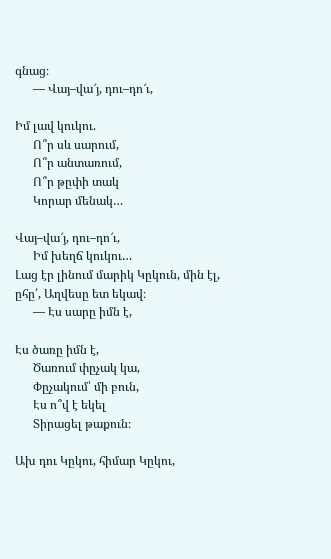գնաց։
      — Վայ–վա՜յ, դու–դո՜ւ,

Իմ լավ կուկու.
      Ո՞ր սև սարում,
      Ո՞ր անտառում,
      Ո՞ր թըփի տակ
      Կորար մենակ…

Վայ–վա՜յ, դու–դո՜ւ,
      Իմ խեղճ կուկու…
Լաց էր լինում մարիկ Կըկուն, մին էլ, ըհը՛, Աղվեսը ետ եկավ։
      — Էս սարը իմն է,

Էս ծառը իմն է,
      Ծառում փըչակ կա,
      Փըչակում՝ մի բուն,
      Էս ո՞վ է եկել
      Տիրացել թաքուն։

Ախ դու Կըկու, հիմար Կըկու,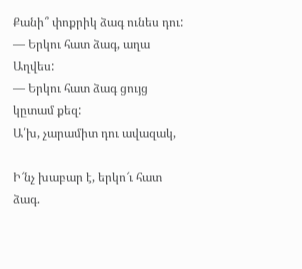Քանի՞ փոքրիկ ձագ ունես դու:
— Երկու հատ ձագ, աղա Աղվես:
— Երկու հատ ձագ ցույց կըտամ քեզ:
Ա՛խ, չարամիտ դու ավազակ,

Ի՜նչ խաբար է, երկո՜ւ հատ ձագ.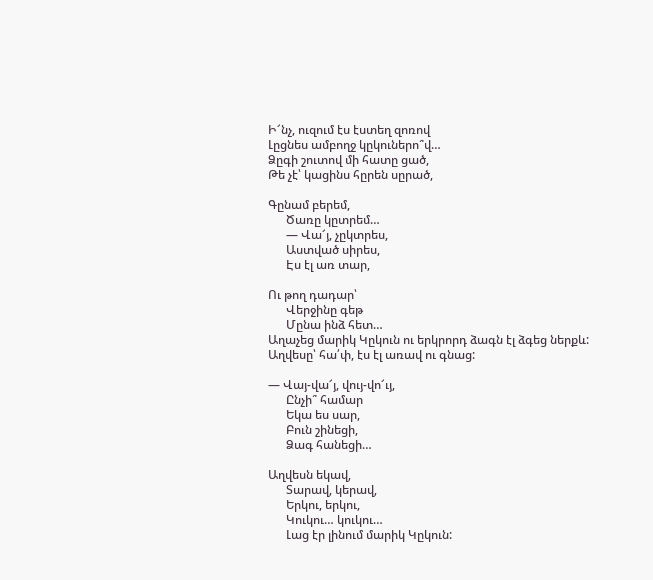Ի՜նչ, ուզում էս էստեղ զոռով
Լըցնես ամբողջ կըկուներո՞վ…
Ձըգի շուտով մի հատը ցած,
Թե չէ՝ կացինս հըրեն սըրած,

Գընամ բերեմ,
      Ծառը կըտրեմ…
      — Վա՜յ, չըկտրես,
      Աստված սիրես,
      Էս էլ առ տար,

Ու թող դադար՝
      Վերջինը գեթ
      Մընա ինձ հետ…
Աղաչեց մարիկ Կըկուն ու երկրորդ ձագն էլ ձգեց ներքև:
Աղվեսը՝ հա՛փ, էս էլ առավ ու գնաց:

— Վայ-վա՜յ, վույ-վո՜ւյ,
      Ընչի՞ համար
      Եկա ես սար,
      Բուն շինեցի,
      Ձագ հանեցի…

Աղվեսն եկավ,
      Տարավ, կերավ,
      Երկու, երկու,
      Կուկու… կուկու…
      Լաց էր լինում մարիկ Կըկուն: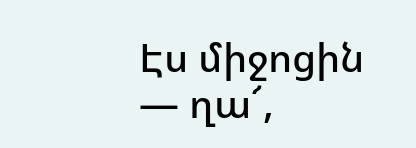Էս միջոցին — ղա՜,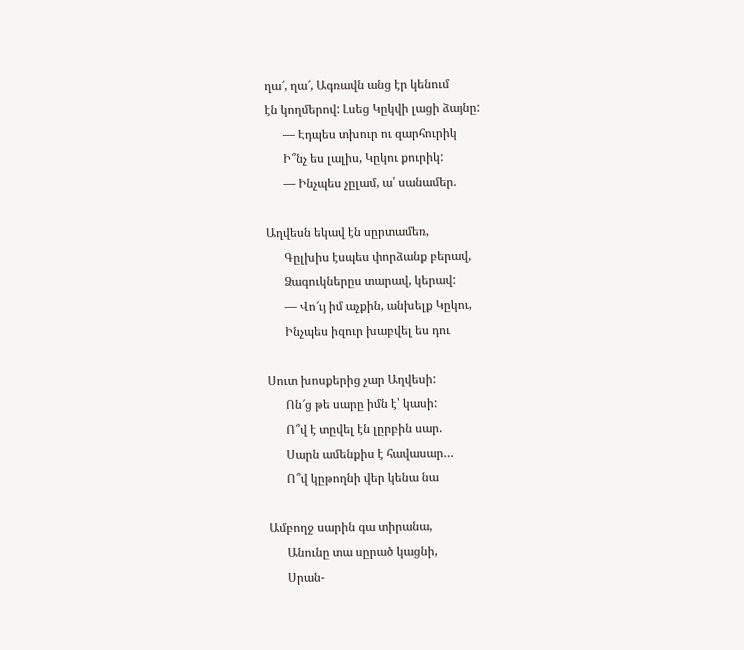ղա՜, ղա՜, Ագռավն անց էր կենում
էն կողմերով: Լսեց Կըկվի լացի ձայնը:
      — Էդպես տխուր ու զարհուրիկ
      Ի՞նչ ես լալիս, Կըկու քուրիկ:
      — Ինչպես չըլամ, ա՛ սանամեր.

Աղվեսն եկավ էն սըրտամեռ,
      Գըլխիս էսպես փորձանք բերավ,
      Ձագուկներըս տարավ, կերավ:
      — Վո՜ւյ իմ աչքին, անխելք Կըկու,
      Ինչպես իզուր խաբվել ես դու

Սուտ խոսքերից չար Աղվեսի:
      Ոն՜ց թե սարը իմն է՝ կասի:
      Ո՞վ է տըվել էն լըրբին սար.
      Սարն ամենքիս է հավասար…
      Ո՞վ կըթողնի վեր կենա նա

Ամբողջ սարին գա տիրանա,
      Անունը տա սըրած կացնի,
      Սրան-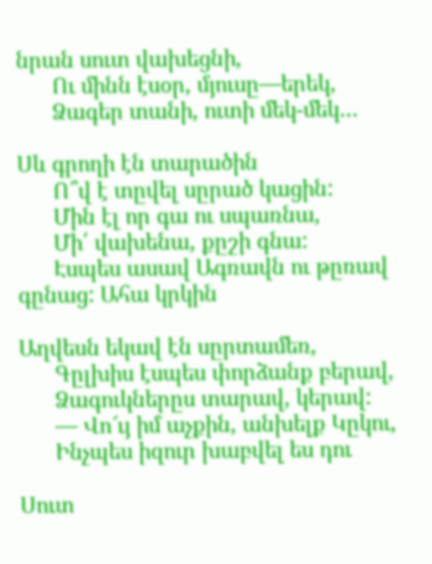նրան սուտ վախեցնի,
      Ու մինն էսօր, մյուսը—երեկ,
      Ձագեր տանի, ուտի մեկ-մեկ…

Սև գրողի էն տարածին
      Ո՞վ է տըվել սըրած կացին:
      Մին էլ որ գա ու սպառնա,
      Մի՛ վախենա, քըշի գնա:
      Էսպես ասավ Ագռավն ու թըռավ գընաց: Ահա կրկին

Աղվեսն եկավ էն սըրտամեռ,
      Գըլխիս էսպես փորձանք բերավ,
      Ձագուկներըս տարավ, կերավ:
      — Վո՜ւյ իմ աչքին, անխելք Կըկու,
      Ինչպես իզուր խաբվել ես դու

Սուտ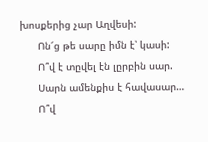խոսքերից չար Աղվեսի:
      Ոն՜ց թե սարը իմն է՝ կասի:
      Ո՞վ է տըվել էն լըրբին սար.
      Սարն ամենքիս է հավասար…
      Ո՞վ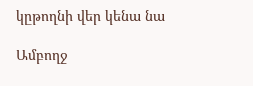կըթողնի վեր կենա նա

Ամբողջ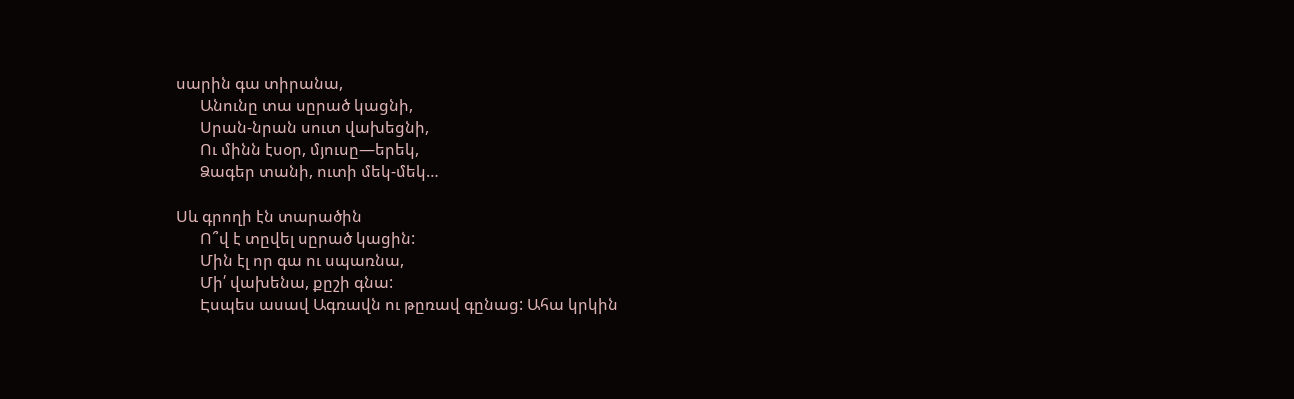սարին գա տիրանա,
      Անունը տա սըրած կացնի,
      Սրան-նրան սուտ վախեցնի,
      Ու մինն էսօր, մյուսը—երեկ,
      Ձագեր տանի, ուտի մեկ-մեկ…

Սև գրողի էն տարածին
      Ո՞վ է տըվել սըրած կացին:
      Մին էլ որ գա ու սպառնա,
      Մի՛ վախենա, քըշի գնա:
      Էսպես ասավ Ագռավն ու թըռավ գընաց: Ահա կրկին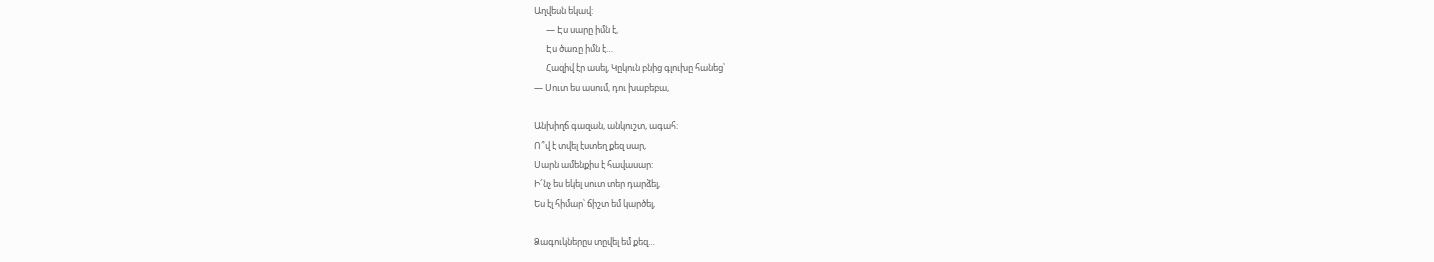Աղվեսն եկավ:
      — Էս սարը իմն է,
      Էս ծառը իմն է…
      Հազիվ էր ասել, Կըկուն բնից գլուխը հանեց՝
— Սուտ ես ասում, դու խաբեբա,

Անխիղճ գազան, անկուշտ, ագահ:
Ո՞վ է տվել էստեղ քեզ սար,
Սարն ամենքիս է հավասար:
Ի՜նչ ես եկել սուտ տեր դարձել,
Ես էլ հիմար՝ ճիշտ եմ կարծել,

Ձագուկներըս տըվել եմ քեզ…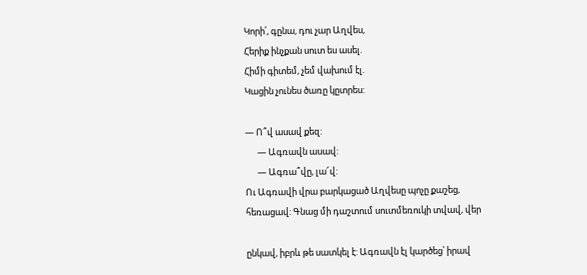Կորի՛, գընա, դու չար Աղվես,
Հերիք ինչքան սուտ ես ասել.
Հիմի գիտեմ, չեմ վախում էլ.
Կացին չունես ծառը կըտրես:

— Ո՞վ ասավ քեզ:
      — Ագռավն ասավ:
      — Ագռա՞վը, լա՜վ:
Ու Ագռավի վրա բարկացած Աղվեսը պոչը քաշեց,
հեռացավ: Գնաց մի դաշտում սուտմեռուկի տվավ, վեր

ընկավ, իբրև թե սատկել է: Ագռավն էլ կարծեց՝ իրավ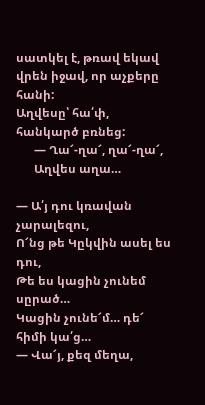սատկել է, թռավ եկավ վրեն իջավ, որ աչքերը հանի:
Աղվեսը՝ հա՛փ, հանկարծ բռնեց:
      — Ղա՜-ղա՜, ղա՜-ղա՜,
      Աղվես աղա…

— Ա՛յ դու կռավան չարալեզու,
Ո՜նց թե Կըկվին ասել ես դու,
Թե ես կացին չունեմ սըրած…
Կացին չունե՜մ… դե՜ հիմի կա՛ց…
— Վա՜յ, քեզ մեղա,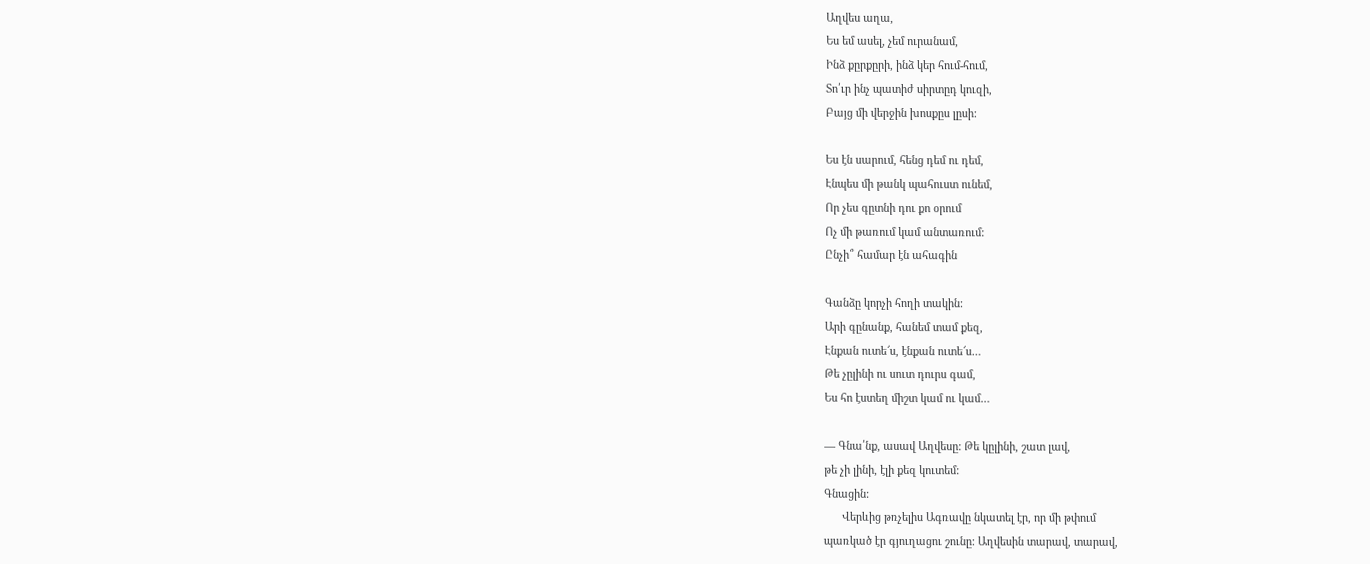Աղվես աղա,
Ես եմ ասել, չեմ ուրանամ,
Ինձ քըրքըրի, ինձ կեր հում-հում,
Տո՛ւր ինչ պատիժ սիրտըդ կուզի,
Բայց մի վերջին խոսքըս լըսի:

Ես էն սարում, հենց դեմ ու դեմ,
Էնպես մի թանկ պահուստ ունեմ,
Որ չես գըտնի դու քո օրում
Ոչ մի թառում կամ անտառում:
Ընչի՞ համար էն ահագին

Գանձը կորչի հողի տակին:
Արի գընանք, հանեմ տամ քեզ,
Էնքան ուտե՜ս, էնքան ուտե՜ս…
Թե չըլինի ու սուտ դուրս գամ,
Ես հո էստեղ միշտ կամ ու կամ…

— Գնա՛նք, ասավ Աղվեսը: Թե կըլինի, շատ լավ,
թե չի լինի, էլի քեզ կուտեմ:
Գնացին:
      Վերևից թռչելիս Ագռավը նկատել էր, որ մի թփում
պառկած էր գյուղացու շունը: Աղվեսին տարավ, տարավ,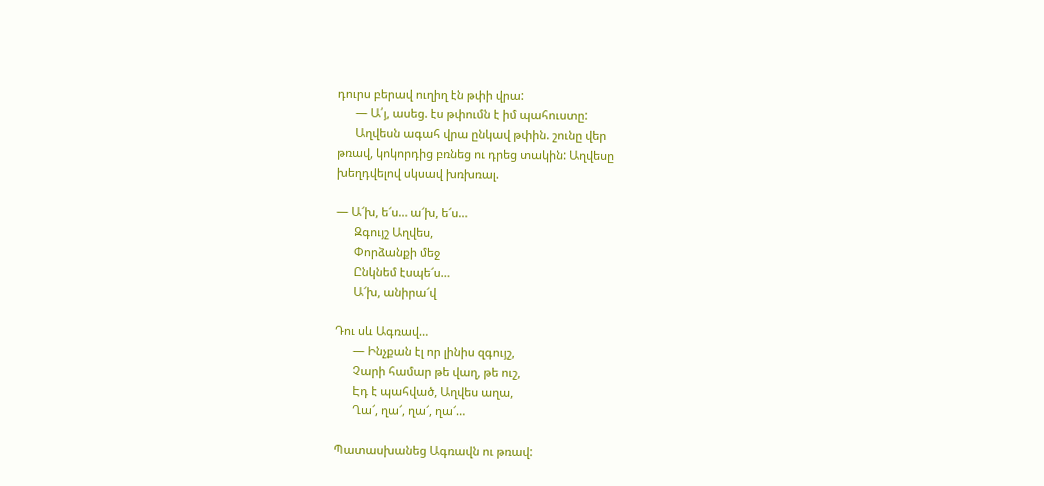դուրս բերավ ուղիղ էն թփի վրա:
      — Ա՛յ, ասեց. էս թփումն է իմ պահուստը:
      Աղվեսն ագահ վրա ընկավ թփին. շունը վեր
թռավ, կոկորդից բռնեց ու դրեց տակին: Աղվեսը
խեղդվելով սկսավ խռխռալ.

— Ա՜խ, ե՜ս… ա՜խ, ե՜ս…
      Զգույշ Աղվես,
      Փորձանքի մեջ
      Ընկնեմ էսպե՜ս…
      Ա՜խ, անիրա՜վ

Դու սև Ագռավ…
      — Ինչքան էլ որ լինիս զգույշ,
      Չարի համար թե վաղ, թե ուշ,
      Էդ է պահված, Աղվես աղա,
      Ղա՜, ղա՜, ղա՜, ղա՜…

Պատասխանեց Ագռավն ու թռավ: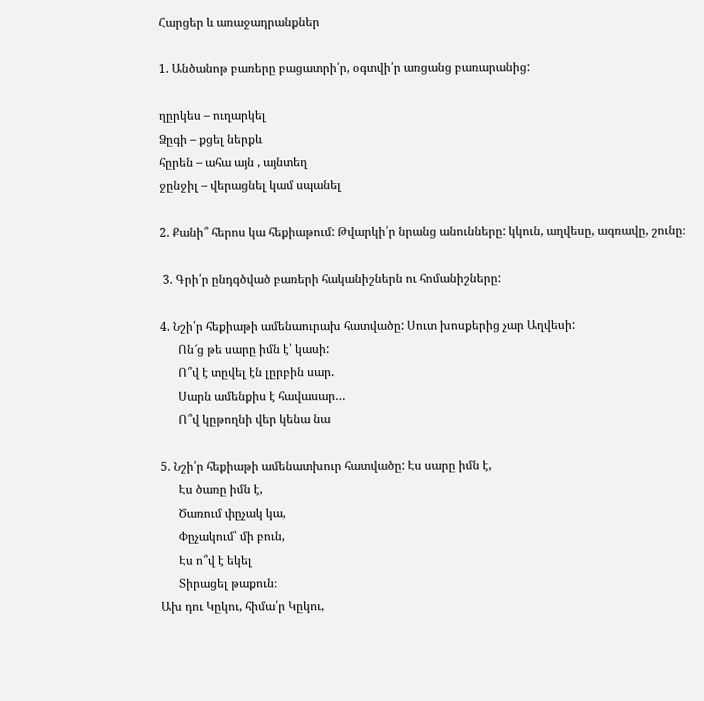Հարցեր և առաջադրանքներ

1. Անծանոթ բառերը բացատրի՛ր, օգտվի՛ր առցանց բառարանից:

ղըրկես – ուղարկել
Ձըգի – քցել ներքև
հըրեն – ահա այն , այնտեղ
ջընջիլ – վերացնել կամ սպանել

2. Քանի՞ հերոս կա հեքիաթում: Թվարկի՛ր նրանց անունները: կկուն, աղվեսը, ագռավը, շունը։

 3. Գրի՛ր ընդգծված բառերի հականիշներն ու հոմանիշները:

4. Նշի՛ր հեքիաթի ամենաուրախ հատվածը: Սուտ խոսքերից չար Աղվեսի:
      Ոն՜ց թե սարը իմն է՝ կասի:
      Ո՞վ է տըվել էն լըրբին սար.
      Սարն ամենքիս է հավասար…
      Ո՞վ կըթողնի վեր կենա նա

5. Նշի՛ր հեքիաթի ամենատխուր հատվածը: Էս սարը իմն է,
      Էս ծառը իմն է,
      Ծառում փըչակ կա,
      Փըչակում՝ մի բուն,
      Էս ո՞վ է եկել
      Տիրացել թաքուն։
Ախ դու Կըկու, հիմա՛ր Կըկու,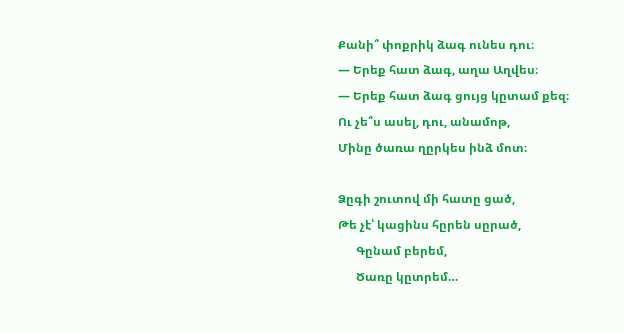Քանի՞ փոքրիկ ձագ ունես դու։
— Երեք հատ ձագ, աղա Աղվես։
— Երեք հատ ձագ ցույց կըտամ քեզ։
Ու չե՞ս ասել, դու, անամոթ,
Մինը ծառա ղըրկես ինձ մոտ։

Ձըգի շուտով մի հատը ցած,
Թե չէ՝ կացինս հըրեն սըրած,
      Գընամ բերեմ,
      Ծառը կըտրեմ…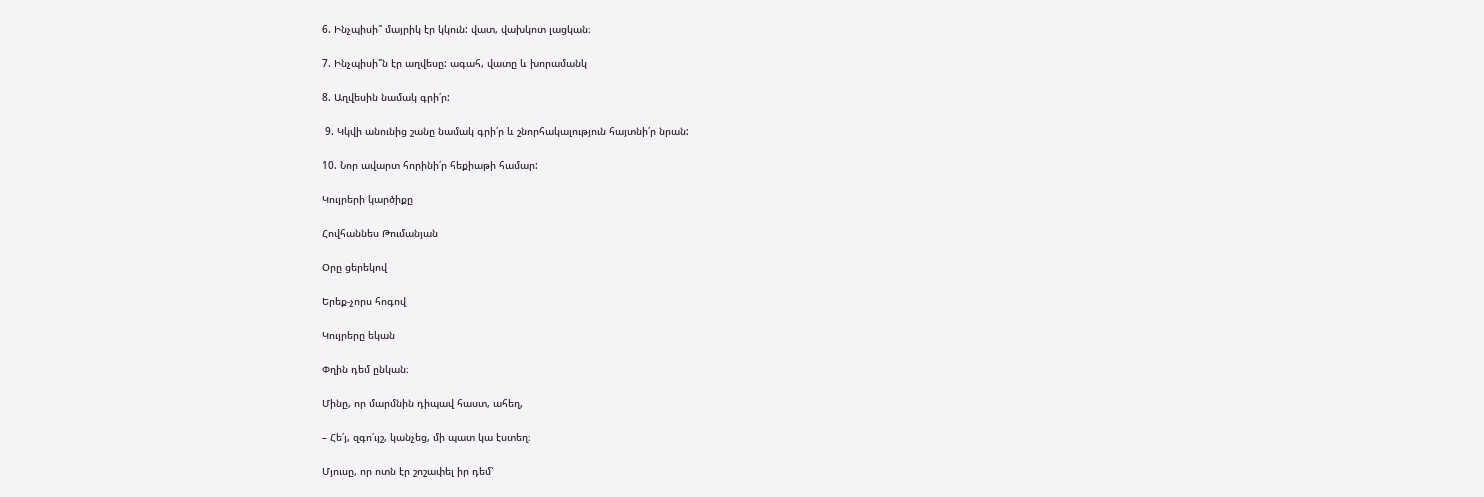6. Ինչպիսի՞ մայրիկ էր կկուն: վատ, վախկոտ լացկան։

7. Ինչպիսի՞ն էր աղվեսը: ագահ, վատը և խորամանկ

8. Աղվեսին նամակ գրի՛ր:

 9. Կկվի անունից շանը նամակ գրի՛ր և շնորհակալություն հայտնի՛ր նրան:

10. Նոր ավարտ հորինի՛ր հեքիաթի համար:

Կույրերի կարծիքը

Հովհաննես Թումանյան

Օրը ցերեկով

Երեք-չորս հոգով

Կույրերը եկան

Փղին դեմ ընկան։

Մինը, որ մարմնին դիպավ հաստ, ահեղ,

– Հե՛յ, զգո՛ւյշ, կանչեց, մի պատ կա էստեղ։

Մյուսը, որ ոտն էր շոշափել իր դեմ՝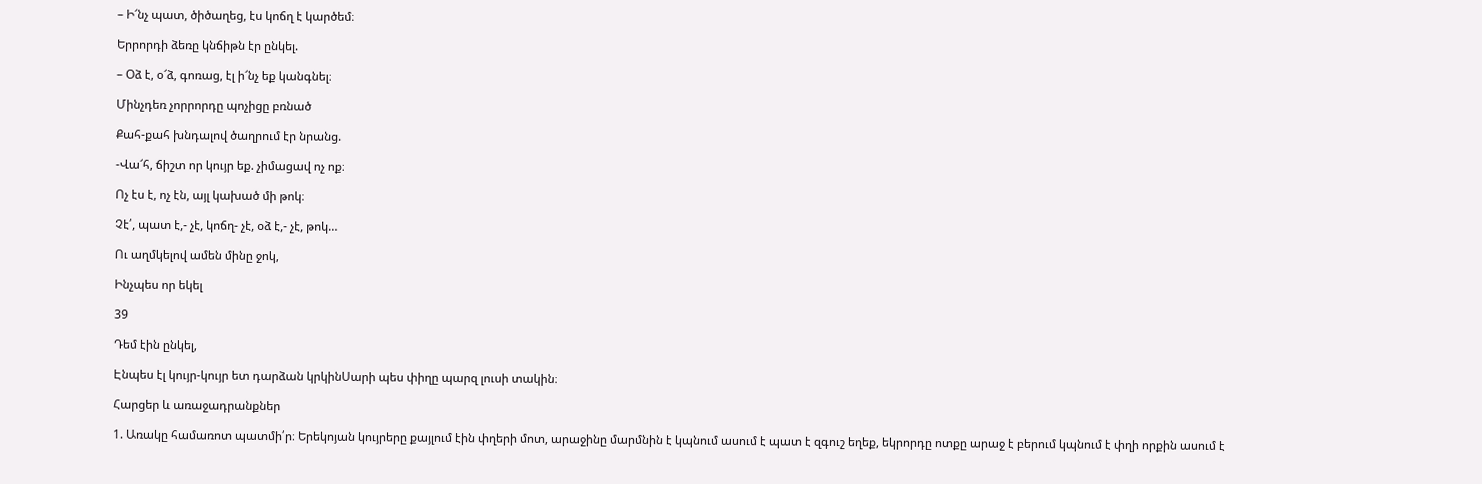– Ի՜նչ պատ, ծիծաղեց, էս կոճղ է կարծեմ։

Երրորդի ձեռը կնճիթն էր ընկել.

– Օձ է, օ՜ձ, գոռաց, էլ ի՜նչ եք կանգնել։

Մինչդեռ չորրորդը պոչիցը բռնած

Քահ-քահ խնդալով ծաղրում էր նրանց.

-Վա՜հ, ճիշտ որ կույր եք. չիմացավ ոչ ոք։

Ոչ էս է, ոչ էն, այլ կախած մի թոկ։

Չէ՛, պատ է,- չէ, կոճղ- չէ, օձ է,- չէ, թոկ…

Ու աղմկելով ամեն մինը ջոկ,

Ինչպես որ եկել

39

Դեմ էին ընկել,

Էնպես էլ կույր-կույր ետ դարձան կրկինՍարի պես փիղը պարզ լուսի տակին։

Հարցեր և առաջադրանքներ

1. Առակը համառոտ պատմի՛ր։ Երեկոյան կույրերը քայլում էին փղերի մոտ, արաջինը մարմնին է կպնում ասում է պատ է զգուշ եղեք, եկրորդը ոտքը արաջ է բերում կպնում է փղի որքին ասում է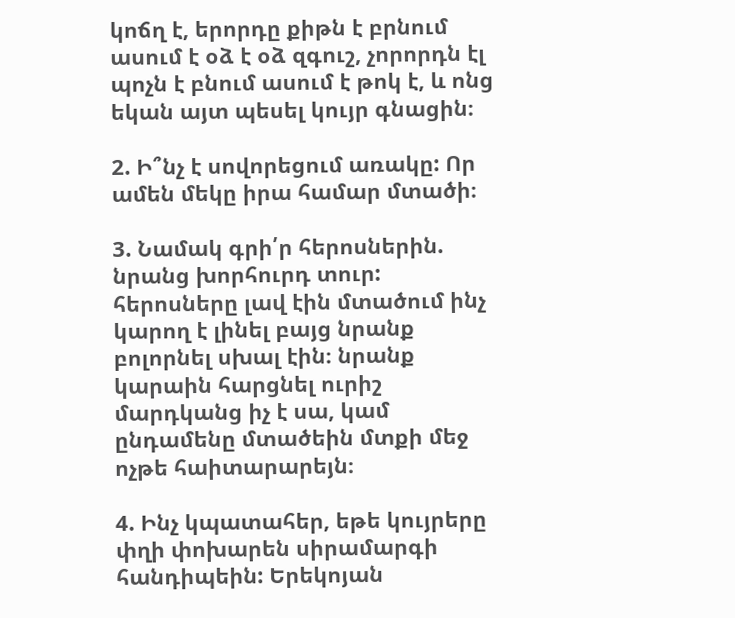կոճղ է, երորդը քիթն է բրնում ասում է օձ է օձ զգուշ, չորորդն էլ պոչն է բնում ասում է թոկ է, և ոնց եկան այտ պեսել կույր գնացին։

2. Ի՞նչ է սովորեցում առակը: Որ ամեն մեկը իրա համար մտածի։

3. Նամակ գրի՛ր հերոսներին. նրանց խորհուրդ տուր: հերոսները լավ էին մտածում ինչ կարող է լինել բայց նրանք բոլորնել սխալ էին։ նրանք կարաին հարցնել ուրիշ մարդկանց իչ է սա, կամ ընդամենը մտածեին մտքի մեջ ոչթե հաիտարարեյն։

4. Ինչ կպատահեր, եթե կույրերը փղի փոխարեն սիրամարգի հանդիպեին: Երեկոյան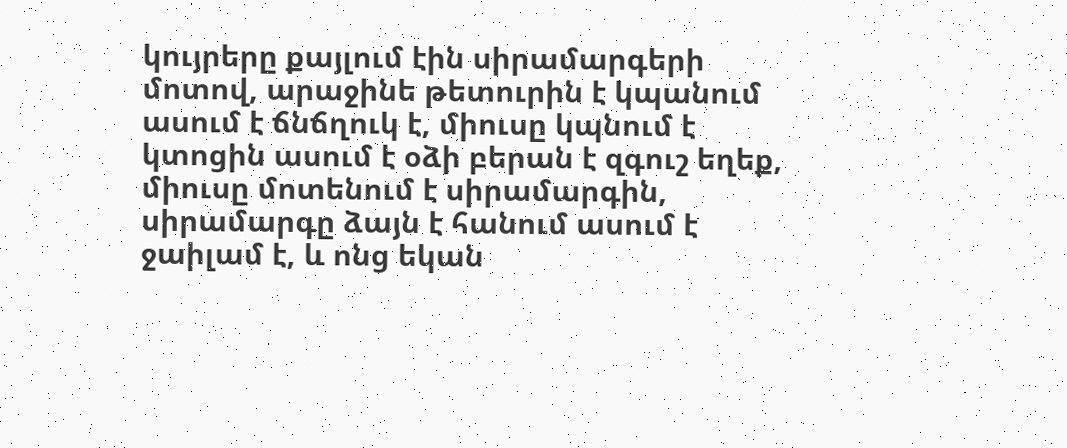կույրերը քայլում էին սիրամարգերի մոտով, արաջինե թետուրին է կպանում ասում է ճնճղուկ է, միուսը կպնում է կտոցին ասում է օձի բերան է զգուշ եղեք, միուսը մոտենում է սիրամարգին, սիրամարգը ձայն է հանում ասում է ջաիլամ է, և ոնց եկան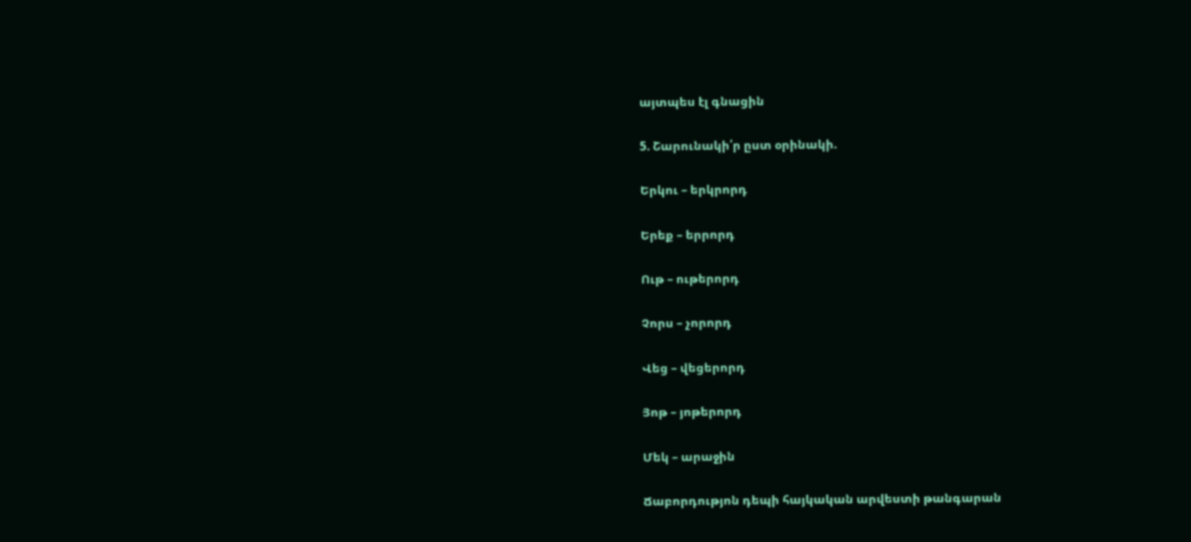այտպես էլ գնացին

5. Շարունակի՛ր ըստ օրինակի.

Երկու – երկրորդ

Երեք – երրորդ

Ութ – ութերորդ

Չորս – չորորդ

Վեց – վեցերորդ

Յոթ – յոթերորդ

Մեկ – արաջին

Ճաբորդությոն դեպի հայկական արվեստի թանգարան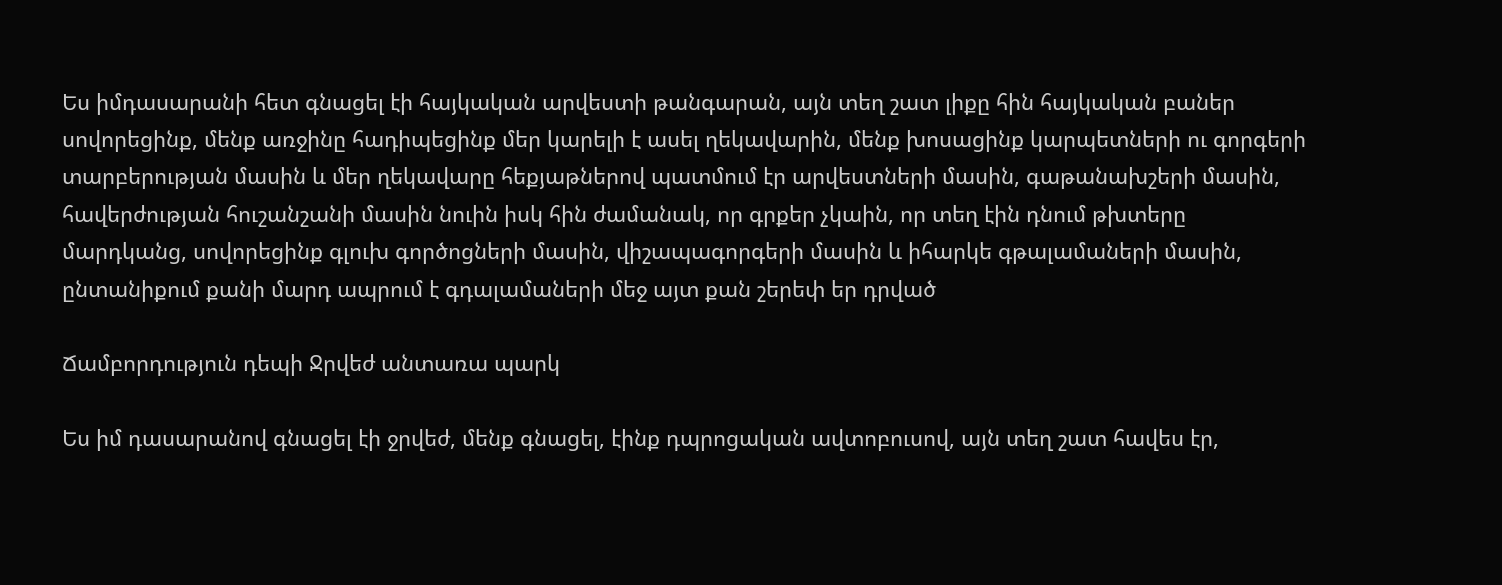Ես իմդասարանի հետ գնացել էի հայկական արվեստի թանգարան, այն տեղ շատ լիքը հին հայկական բաներ սովորեցինք, մենք առջինը հադիպեցինք մեր կարելի է ասել ղեկավարին, մենք խոսացինք կարպետների ու գորգերի տարբերության մասին և մեր ղեկավարը հեքյաթներով պատմում էր արվեստների մասին, գաթանախշերի մասին, հավերժության հուշանշանի մասին նուին իսկ հին ժամանակ, որ գրքեր չկաին, որ տեղ էին դնում թխտերը մարդկանց, սովորեցինք գլուխ գործոցների մասին, վիշապագորգերի մասին և իհարկե գթալամաների մասին, ընտանիքում քանի մարդ ապրում է գդալամաների մեջ այտ քան շերեփ եր դրված

Ճամբորդություն դեպի Ջրվեժ անտառա պարկ

Ես իմ դասարանով գնացել էի ջրվեժ, մենք գնացել, էինք դպրոցական ավտոբուսով, այն տեղ շատ հավես էր,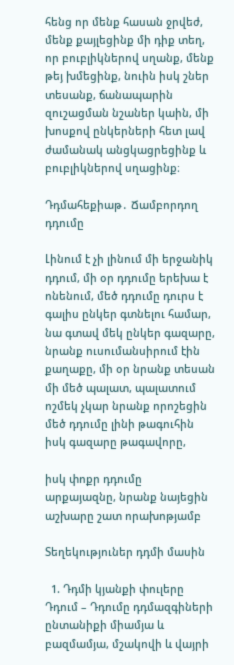հենց որ մենք հասան ջրվեժ, մենք քայլեցինք մի դիք տեղ, որ բուբլիկներով սղանք, մենք թեյ խմեցինք, նուին իսկ շներ տեսանք, ճանապարին զուշացման նշաներ կաին, մի խոսքով ընկերների հետ լավ ժամանակ անցկացրեցինք և բուբլիկներով սղացինք։

Դդմահեքիաթ․ Ճամբորդող դդումը

Լինում է չի լինում մի երջանիկ դդում, մի օր դդումը երեխա է ոնենում, մեծ դդումը դուրս է գալիս ընկեր գտնելու համար, նա գտավ մեկ ընկեր գազարը, նրանք ուսումանսիրում էին քաղաքը, մի օր նրանք տեսան մի մեծ պալատ, պալատում ոշմեկ չկար նրանք որոշեցին մեծ դդումը լինի թագուհին իսկ գազարը թագավորը,

իսկ փոքր դդումը արքայազնը, նրանք նայեցին աշխարը շատ որախոթյամբ

Տեղեկություներ դդմի մասին

  1. Դդմի կյանքի փուլերը Դդում – Դդումը դդմազգիների ընտանիքի միամյա և բազմամյա, մշակովի և վայրի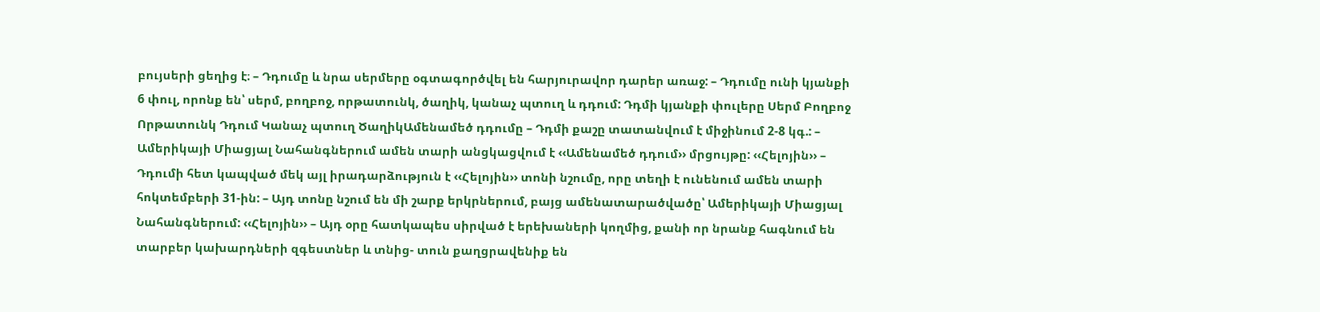բույսերի ցեղից է։ – Դդումը և նրա սերմերը օգտագործվել են հարյուրավոր դարեր առաջ: – Դդումը ունի կյանքի 6 փուլ, որոնք են՝ սերմ, բողբոջ, որթատունկ, ծաղիկ, կանաչ պտուղ և դդում: Դդմի կյանքի փուլերը Սերմ Բողբոջ Որթատունկ Դդում Կանաչ պտուղ ԾաղիկԱմենամեծ դդումը – Դդմի քաշը տատանվում է միջինում 2-8 կգ.: – Ամերիկայի Միացյալ Նահանգներում ամեն տարի անցկացվում է ‹‹Ամենամեծ դդում›› մրցույթը: ‹‹Հելոյին›› – Դդումի հետ կապված մեկ այլ իրադարձություն է ‹‹Հելոյին›› տոնի նշումը, որը տեղի է ունենում ամեն տարի հոկտեմբերի 31-ին: – Այդ տոնը նշում են մի շարք երկրներում, բայց ամենատարածվածը՝ Ամերիկայի Միացյալ Նահանգներում: ‹‹Հելոյին›› – Այդ օրը հատկապես սիրված է երեխաների կողմից, քանի որ նրանք հագնում են տարբեր կախարդների զգեստներ և տնից- տուն քաղցրավենիք են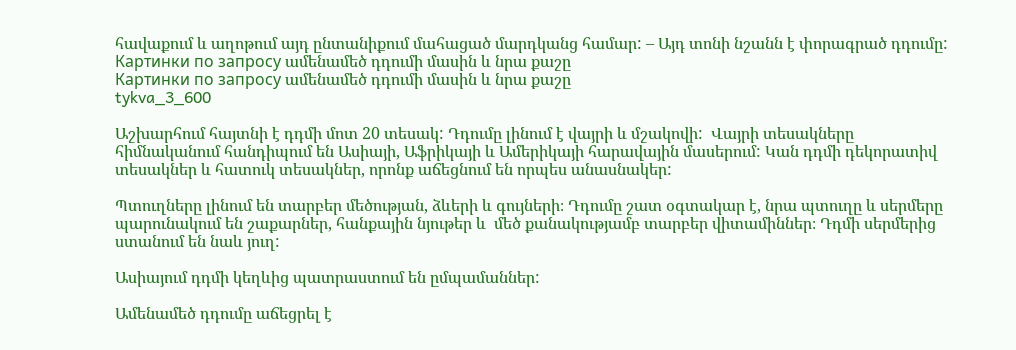հավաքում և աղոթում այդ ընտանիքում մահացած մարդկանց համար: – Այդ տոնի նշանն է փորագրած դդումը:
Картинки по запросу ամենամեծ դդումի մասին և նրա քաշը
Картинки по запросу ամենամեծ դդումի մասին և նրա քաշը
tykva_3_600

Աշխարհում հայտնի է դդմի մոտ 20 տեսակ: Դդումը լինում է վայրի և մշակովի:  Վայրի տեսակները հիմնականում հանդիպում են Ասիայի, Աֆրիկայի և Ամերիկայի հարավային մասերում: Կան դդմի դեկորատիվ տեսակներ և հատուկ տեսակներ, որոնք աճեցնում են որպես անասնակեր:

Պտուղները լինում են տարբեր մեծության, ձևերի և գույների։ Դդումը շատ օգտակար է, նրա պտուղը և սերմերը պարունակում են շաքարներ, հանքային նյութեր և  մեծ քանակությամբ տարբեր վիտամիններ։ Դդմի սերմերից ստանում են նաև յուղ:

Ասիայում դդմի կեղևից պատրաստում են ըմպամաններ:

Ամենամեծ դդումը աճեցրել է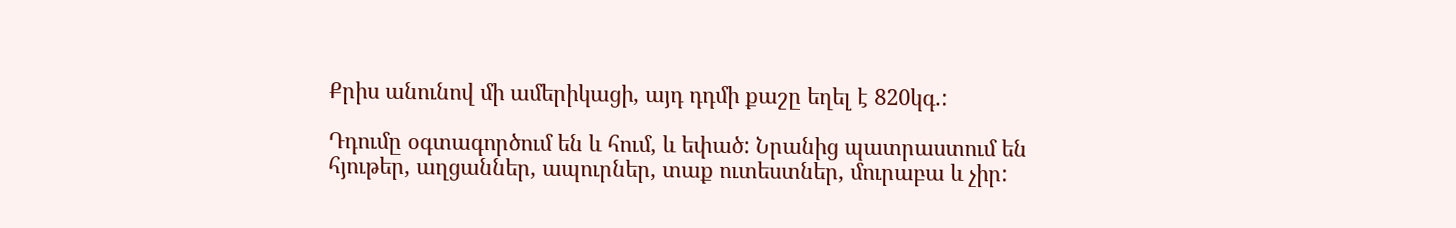Քրիս անունով մի ամերիկացի, այդ դդմի քաշը եղել է 820կգ.:

Դդումը օգտագործում են և հում, և եփած: Նրանից պատրաստում են հյութեր, աղցաններ, ապուրներ, տաք ուտեստներ, մուրաբա և չիր: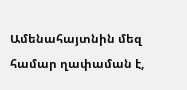Ամենահայտնին մեզ համար ղափաման է,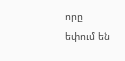որը եփում են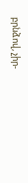բրնձով, չիր-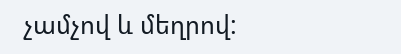չամչով և մեղրով: